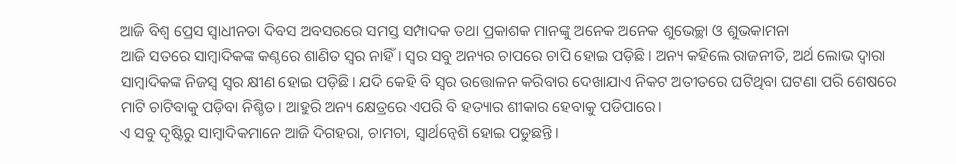ଆଜି ବିଶ୍ୱ ପ୍ରେସ ସ୍ଵାଧୀନତା ଦିବସ ଅବସରରେ ସମସ୍ତ ସମ୍ପାଦକ ତଥା ପ୍ରକାଶକ ମାନଙ୍କୁ ଅନେକ ଅନେକ ଶୁଭେଚ୍ଛା ଓ ଶୁଭକାମନା
ଆଜି ସତରେ ସାମ୍ବାଦିକଙ୍କ କଣ୍ଠରେ ଶାଣିତ ସ୍ୱର ନାହିଁ। ସ୍ୱର ସବୁ ଅନ୍ୟର ଚାପରେ ଚାପି ହୋଇ ପଡ଼ିଛି। ଅନ୍ୟ କହିଲେ ରାଜନୀତି, ଅର୍ଥ ଲୋଭ ଦ୍ଵାରା ସାମ୍ବାଦିକଙ୍କ ନିଜସ୍ଵ ସ୍ୱର କ୍ଷୀଣ ହୋଇ ପଡ଼ିଛି। ଯଦି କେହି ବି ସ୍ୱର ଉତ୍ତୋଳନ କରିବାର ଦେଖାଯାଏ ନିକଟ ଅତୀତରେ ଘଟିଥିବା ଘଟଣା ପରି ଶେଷରେ ମାଟି ଚାଟିବାକୁ ପଡ଼ିବା ନିଶ୍ଚିତ। ଆହୁରି ଅନ୍ୟ କ୍ଷେତ୍ରରେ ଏପରି ବି ହତ୍ୟାର ଶୀକାର ହେବାକୁ ପଡିପାରେ।
ଏ ସବୁ ଦୃଷ୍ଟିରୁ ସାମ୍ବାଦିକମାନେ ଆଜି ଦିଗହରା, ଚାମଚା, ସ୍ବାର୍ଥନ୍ଵେଶି ହୋଇ ପଡୁଛନ୍ତି।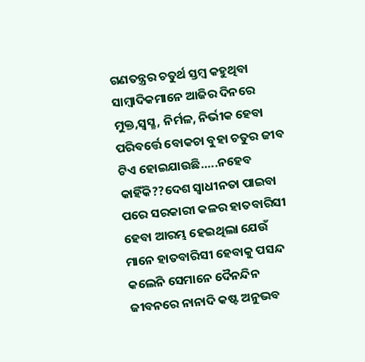ଗଣତନ୍ତ୍ରର ଚତୁର୍ଥ ସ୍ତମ୍ବ କହୁଥିବା ସାମ୍ବାଦିକମାନେ ଆଜିର ଦିନରେ ମୁକ୍ତ,ସ୍ଵସ୍ଛ, ନିର୍ମଳ, ନିର୍ଭୀକ ହେବା ପରିବର୍ତ୍ତେ ବୋକଚା ବୁହା ଚତୁର ଜୀବ ଟିଏ ହୋଇଯାଉଛି…..ନହେବ କାହିଁକି??ଦେଶ ସ୍ୱାଧୀନତା ପାଇବା ପରେ ସରକାରୀ କଳର ହାତବାରିସୀ ହେବା ଆରମ୍ଭ ହେଇଥିଲା ଯେଉଁ ମାନେ ହାତବାରିସୀ ହେବାକୁ ପସନ୍ଦ କଲେନି ସେମାନେ ଦୈନନ୍ଦିନ ଜୀବନରେ ନାନାଦି କଷ୍ଟ ଅନୁଭବ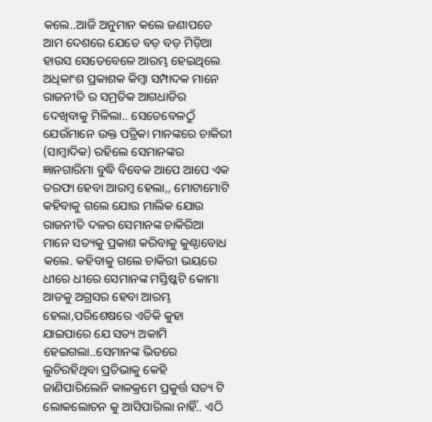କଲେ..ଆଜି ଅନୁମାନ କଲେ ଜଣାପଡେ ଆମ ଦେଶରେ ଯେତେ ବଡ଼ ବଡ଼ ମିଡ଼ିଆ ହାଉସ ସେତେବେଳେ ଆରମ୍ଭ ହେଇଥିଲେ ଅଧିକାଂଶ ପ୍ରକାଶକ କିମ୍ବା ସମ୍ପାଦକ ମାନେ ରାଜନୀତି ର ସମ୍ରତିକ ଆଗଧାଡିର ଦେଖିବାକୁ ମିଳିଲା.. ସେତେବେଳଠୁଁ ଯେଉଁମାନେ ଉକ୍ତ ପତ୍ରିକା ମାନଙ୍କରେ ଚାକିରୀ (ସାମ୍ବାଦିକ) ରହିଲେ ସେମାନଙ୍କର ଜ୍ଞାନଗାରିମା ବୁଦ୍ଧି ବିବେକ ଆପେ ଆପେ ଏକ ତରଫା ହେବା ଆରମ୍ବ ହେଲା,, ମୋଟାମୋଟି କହିବାକୁ ଗଲେ ଯୋଉ ମାଲିକ ଯୋଉ ରାଜନୀତି ଦଳର ସେମାନଙ୍କ ଚାକିରିଆ ମାନେ ସତ୍ୟକୁ ପ୍ରକାଶ କରିବାକୁ କୁଣ୍ଠାବୋଧ କଲେ. କହିବାକୁ ଗଲେ ଚାକିରୀ ଭୟରେ ଧୀରେ ଧୀରେ ସେମାନଙ୍କ ମସ୍ତିଷ୍କଟି କୋମା ଆଡକୁ ଅଗ୍ରସର ହେବା ଆରମ୍ଭ ହେଲା,ପରିଶେଷରେ ଏତିକି କୁହା ଯାଇପାରେ ଯେ ସତ୍ୟ ଅକାମି ହେଇଗଲା..ସେମାନଙ୍କ ଭିତରେ ଲୁଚିରହିଥିବା ପ୍ରତିଭାକୁ କେହି ଜାଣିପାରିଲେନି କାଳକ୍ରମେ ପ୍ରକୁର୍ତ୍ତ ସତ୍ୟ ଟି ଲୋକଲୋଚନ କୁ ଆସିପାରିଲା ନାହିଁ.. ଏଠି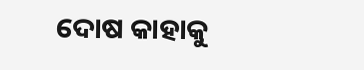ଦୋଷ କାହାକୁ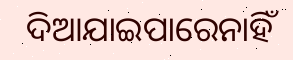ଦିଆଯାଇପାରେନାହିଁ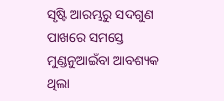ସୃଷ୍ଟି ଆରମ୍ଭରୁ ସଦଗୁଣ ପାଖରେ ସମସ୍ତେ ମୁଣ୍ଡନୁଆଇଁବା ଆବଶ୍ୟକ ଥିଲା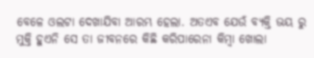ବେଳେ ଓଲଟା ଦେଖାଯିବା ଆରମ୍ଭ ହେଲା. ଅତଏବ ଯେଉଁ ବ୍ୟକ୍ତି ଭୟ ରୁ ମୁକ୍ତି ହୁଏନି ସେ ତା ଜୀବନରେ କିଛି କରିପାରେନା କିମ୍ବା ଖୋଲା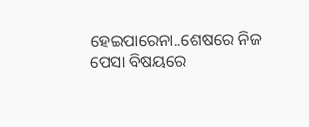ହେଇପାରେନା..ଶେଷରେ ନିଜ ପେସା ବିଷୟରେ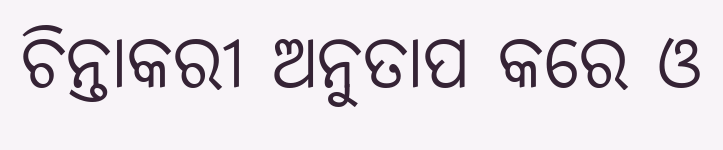ଚିନ୍ତାକରୀ ଅନୁତାପ କରେ ଓ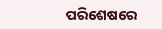ପରିଶେଷରେ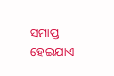ସମାପ୍ତ ହେଇଯାଏ